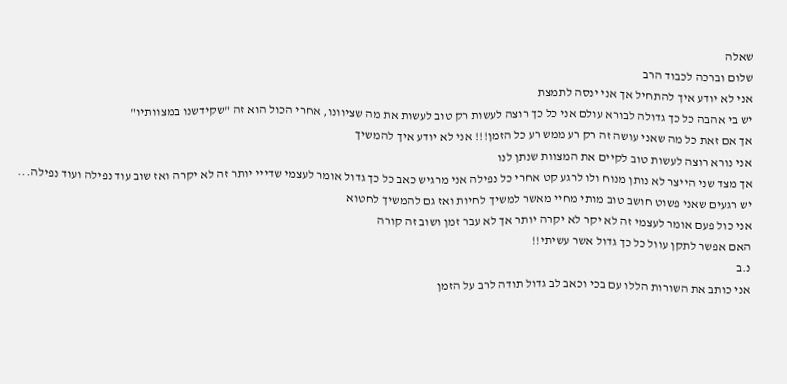שאלה
שלום וברכה לכבוד הרב
אני לא יודע איך להתחיל אך אני ינסה לתמצת
יש בי אהבה כל כך גדולה לבורא עולם אני כל כך רוצה לעשות רק טוב לעשות את מה שציוונו, אחרי הכול הוא זה "שקידשנו במצוותיו"
אך אם זאת כל מה שאני עושה זה רק רע ממש רע כל הזמן!!! אני לא יודע איך להמשיך
אני נורא רוצה לעשות טוב לקיים את המצוות שנתן לנו
אך מצד שני הייצר לא נותן מנוח ולו לרגע קט אחרי כל נפילה אני מרגיש כאב כל כך גדול אומר לעצמי שדייי יותר זה לא יקרה ואז שוב עוד נפילה ועוד נפילה...
יש רגעים שאני פשוט חושב טוב מותי מחיי מאשר למשיך לחיות ואז גם להמשיך לחטוא
אני כול פעם אומר לעצמי זה לא יקר לא יקרה יותר אך לא עבר זמן ושוב זה קורה
האם אפשר לתקן עוול כל כך גדול אשר עשיתי!!
נ.ב
אני כותב את השורות הללו עם בכי וכאב לב גדול תודה לרב על הזמן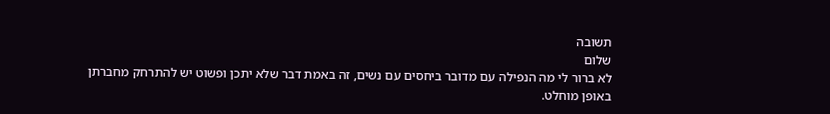תשובה
שלום
לא ברור לי מה הנפילה עם מדובר ביחסים עם נשים, זה באמת דבר שלא יתכן ופשוט יש להתרחק מחברתן באופן מוחלט.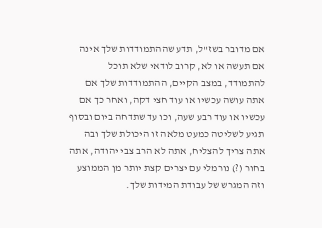אם מדובר בשז"ל, תדע שההתמודדות שלך אינה אם תעשה או לא, קרוב לודאי שלא תוכל להתמודד, במצב הקיים, ההתמודדות שלך אם אתה עושה עכשיו או עוד חצי דקה, ואחר כך אם עכשיו או עוד רבע שעה, וכו עד שתדחה ביום ובסוף תגיע לשליטה כמעט מלאה זו היכולת שלך ובה אתה צריך להצליח, אתה לא הרב צבי יהודה, אתה בחור (?) נורמלי עם יצרים קצת יותר מן הממוצע וזה המגרש של עבודת המידות שלך.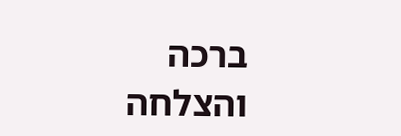ברכה והצלחה